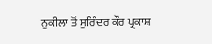ਨੁਕੀਲਾ ਤੋਂ ਸੁਰਿੰਦਰ ਕੌਰ ਪ੍ਰਕਾਸ਼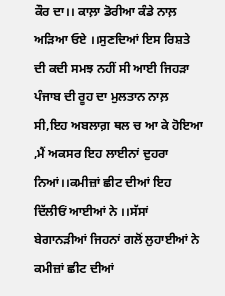ਕੌਰ ਦਾ।। ਕਾਲ਼ਾ ਡੋਰੀਆ ਕੰਡੇ ਨਾਲ਼ ਅੜਿਆ ਓਏ ।।ਸੁਣਦਿਆਂ ਇਸ ਰਿਸ਼ਤੇ ਦੀ ਕਦੀ ਸਮਝ ਨਹੀਂ ਸੀ ਆਈ ਜਿਹੜਾ ਪੰਜਾਬ ਦੀ ਰੂਹ ਦਾ ਮੁਲਤਾਨ ਨਾਲ਼ ਸੀ,ਇਹ ਅਬਲਾਗ਼ ਥਲ ਚ ਆ ਕੇ ਹੋਇਆ ,ਮੈਂ ਅਕਸਰ ਇਹ ਲਾਈਨਾਂ ਦੁਹਰਾ ਨਿਆਂ।।ਕਮੀਜ਼ਾਂ ਛੀਟ ਦੀਆਂ ਇਹ ਦਿੱਲੀਓਂ ਆਈਆਂ ਨੇ ।।ਸੱਸਾਂ ਬੇਗਾਨੜੀਆਂ ਜਿਹਨਾਂ ਗਲੋਂ ਲੁਹਾਈਆਂ ਨੇ
ਕਮੀਜ਼ਾਂ ਛੀਟ ਦੀਆਂ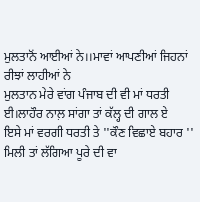ਮੁਲਤਾਨੋਂ ਆਈਆਂ ਨੇ।।ਮਾਵਾਂ ਆਪਣੀਆਂ ਜਿਹਨਾਂ ਰੀਝਾਂ ਲਾਹੀਆਂ ਨੇ
ਮੁਲਤਾਨ ਮੇਰੇ ਵਾਂਗ ਪੰਜਾਬ ਦੀ ਵੀ ਮਾਂ ਧਰਤੀ ਈ।ਲਾਹੌਰ ਨਾਲ਼ ਸਾਂਗਾ ਤਾਂ ਕੱਲ੍ਹ ਦੀ ਗਾਲ ਏ
ਇਸੇ ਮਾਂ ਵਰਗੀ ਧਰਤੀ ਤੇ ''ਕੌਣ ਵਿਛਾਏ ਬਹਾਰ '' ਮਿਲੀ ਤਾਂ ਲੱਗਿਆ ਪੂਰੇ ਦੀ ਵਾ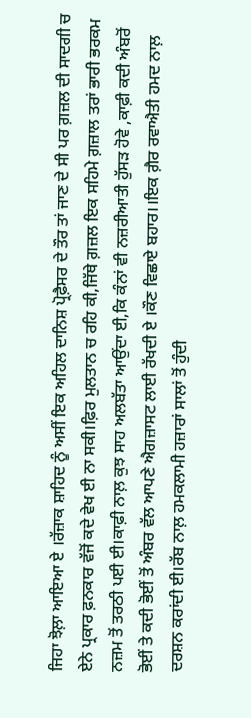ਜਿਹਾ ਝੋਲ਼ਾ ਆਇਆ ਏ ।ਰੱਜ਼ਾਕ ਸ਼ਾਹਿਦ ਨੂੰ ਅਸੀਂ ਇਕ ਅਹਿਲ ਦਾਨਿਸ਼ ਪ੍ਰੋਫ਼ੈਸਰ ਦੇ ਤੌਰ ਤਾਂ ਜਾਣ ਦੇ ਸੀ ਪਰ ਗ਼ਜ਼ਲ ਦੀ ਸਾਦਗੀ ਚ ਏਨੇ ਪ੍ਰਕਾਰ ਫ਼ਨਕਾਰ ਵੱਜੋਂ ਕਦੇ ਵੇਖ ਈ ਨਾ ਸਕੀ।ਫ਼ਿਰ ਮੁਲਤਾਨ ਚ ਰਹਿ ਕੀ,ਜਿੱਥੇ ਗ਼ਜ਼ਲ ਇਕ ਸਹਿਮੇ ਗ਼ਜ਼ਾਲ ਤਰਾਂ ਭਾਰੀ ਭਰਕਮ ਨਜ਼ਮ ਤੋਂ ਤਰਠੀ ਪਈ ਈ।ਕਾਫ਼ੀ ਨਾਲ਼ ਕੁਝ ਸਾਹ ਅਲਬੱਤਾ ਆਉਂਦਾ ਈ,ਕਿ ਕੰਨਾਂ ਵੀ ਨਜ਼ਰੀਆਤੀ ਹੁੱਸੜ ਹੋਵੇ ,ਕਾਫ਼ੀ ਕਦੀ ਅੰਬਰੋਂ ਭੋਈਂ ਤੇ ਕਦੀ ਭੋਈਂ ਤੋਂ ਅੰਬਰ ਵੱਲ ਆਪਣੇ ਐਗਜ਼ਾਸਟ ਲਾਈ ਰੱਖਦੀ ਏ ।ਕੌਣ ਵਿਛਾਏ ਬਹਾਰ।।ਇਕ ਗ਼ੈਰ ਰਵਾਐਤੀ ਹਮਦ ਨਾਲ਼ ਦਰਸ਼ਨ ਕਰਾਂਦੀ ਈ।ਰੱਬ ਨਾਲ਼ ਹਮਕਲਾਮੀ ਹਜ਼ਾਰਾਂ ਸਾਲਾਂ ਤੋਂ ਹੁੰਦੀ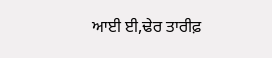ਆਈ ਈ,ਢੇਰ ਤਾਰੀਫ਼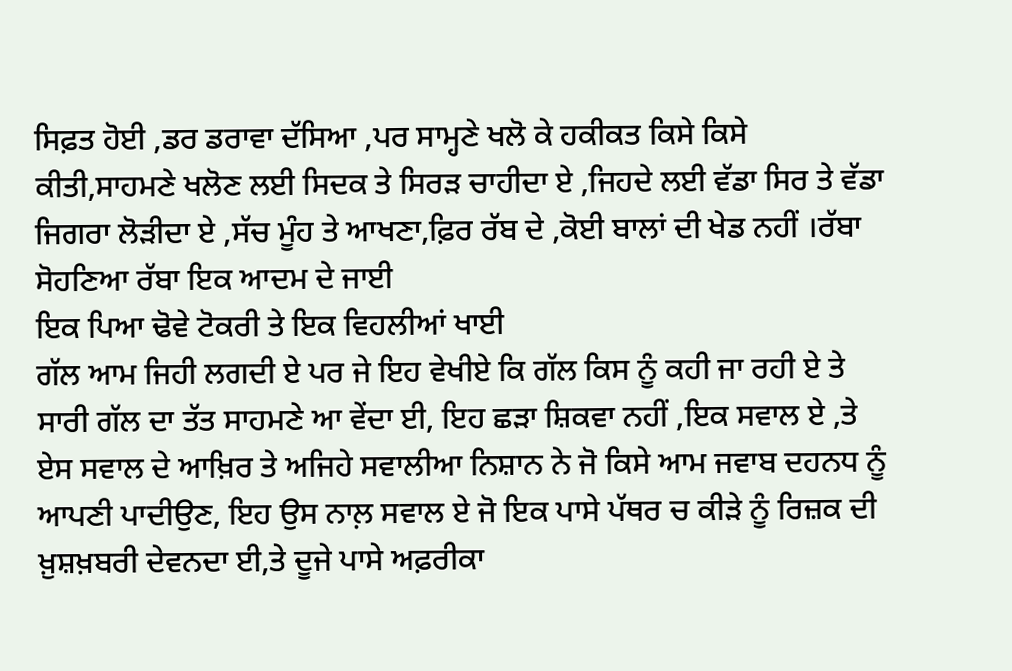ਸਿਫ਼ਤ ਹੋਈ ,ਡਰ ਡਰਾਵਾ ਦੱਸਿਆ ,ਪਰ ਸਾਮ੍ਹਣੇ ਖਲੋ ਕੇ ਹਕੀਕਤ ਕਿਸੇ ਕਿਸੇ ਕੀਤੀ,ਸਾਹਮਣੇ ਖਲੋਣ ਲਈ ਸਿਦਕ ਤੇ ਸਿਰੜ ਚਾਹੀਦਾ ਏ ,ਜਿਹਦੇ ਲਈ ਵੱਡਾ ਸਿਰ ਤੇ ਵੱਡਾ ਜਿਗਰਾ ਲੋੜੀਦਾ ਏ ,ਸੱਚ ਮੂੰਹ ਤੇ ਆਖਣਾ,ਫ਼ਿਰ ਰੱਬ ਦੇ ,ਕੋਈ ਬਾਲਾਂ ਦੀ ਖੇਡ ਨਹੀਂ ।ਰੱਬਾ ਸੋਹਣਿਆ ਰੱਬਾ ਇਕ ਆਦਮ ਦੇ ਜਾਈ
ਇਕ ਪਿਆ ਢੋਵੇ ਟੋਕਰੀ ਤੇ ਇਕ ਵਿਹਲੀਆਂ ਖਾਈ
ਗੱਲ ਆਮ ਜਿਹੀ ਲਗਦੀ ਏ ਪਰ ਜੇ ਇਹ ਵੇਖੀਏ ਕਿ ਗੱਲ ਕਿਸ ਨੂੰ ਕਹੀ ਜਾ ਰਹੀ ਏ ਤੇ ਸਾਰੀ ਗੱਲ ਦਾ ਤੱਤ ਸਾਹਮਣੇ ਆ ਵੇਂਦਾ ਈ, ਇਹ ਛੜਾ ਸ਼ਿਕਵਾ ਨਹੀਂ ,ਇਕ ਸਵਾਲ ਏ ,ਤੇ ਏਸ ਸਵਾਲ ਦੇ ਆਖ਼ਿਰ ਤੇ ਅਜਿਹੇ ਸਵਾਲੀਆ ਨਿਸ਼ਾਨ ਨੇ ਜੋ ਕਿਸੇ ਆਮ ਜਵਾਬ ਦਹਨਧ ਨੂੰ ਆਪਣੀ ਪਾਦੀਉਣ, ਇਹ ਉਸ ਨਾਲ਼ ਸਵਾਲ ਏ ਜੋ ਇਕ ਪਾਸੇ ਪੱਥਰ ਚ ਕੀੜੇ ਨੂੰ ਰਿਜ਼ਕ ਦੀ ਖ਼ੁਸ਼ਖ਼ਬਰੀ ਦੇਵਨਦਾ ਈ,ਤੇ ਦੂਜੇ ਪਾਸੇ ਅਫ਼ਰੀਕਾ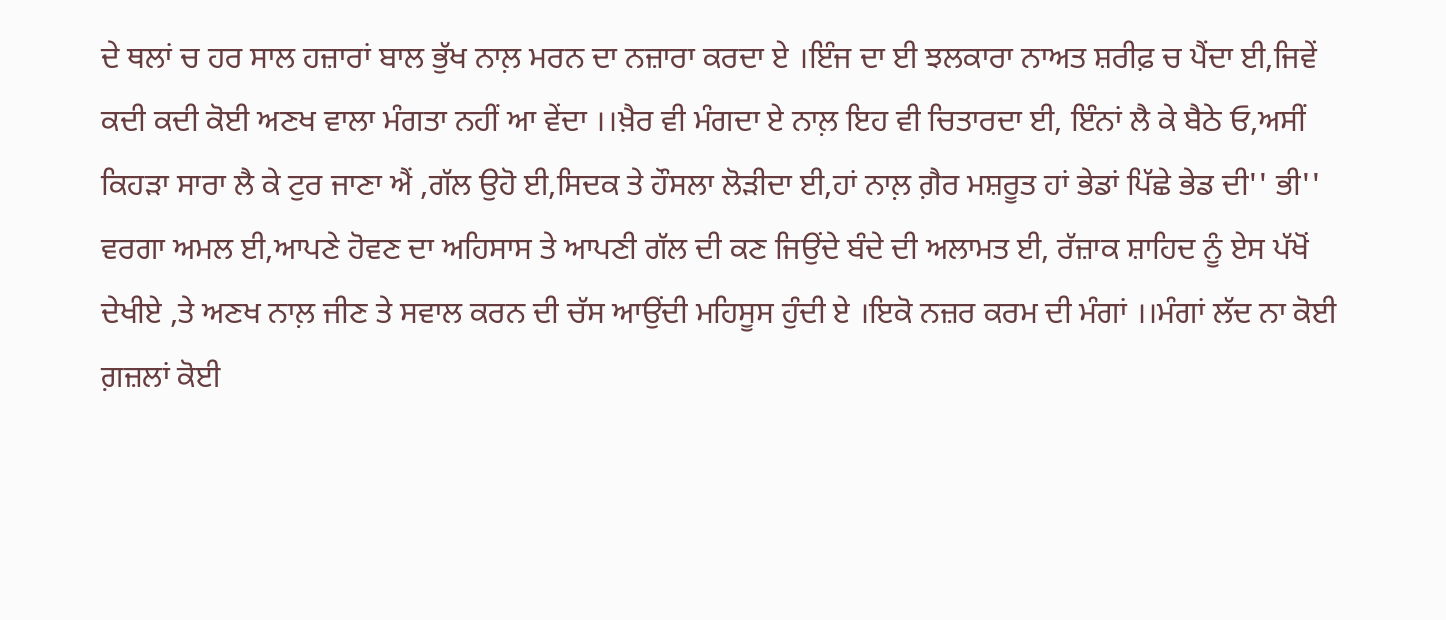ਦੇ ਥਲਾਂ ਚ ਹਰ ਸਾਲ ਹਜ਼ਾਰਾਂ ਬਾਲ ਭੁੱਖ ਨਾਲ਼ ਮਰਨ ਦਾ ਨਜ਼ਾਰਾ ਕਰਦਾ ਏ ।ਇੰਜ ਦਾ ਈ ਝਲਕਾਰਾ ਨਾਅਤ ਸ਼ਰੀਫ਼ ਚ ਪੈਂਦਾ ਈ,ਜਿਵੇਂ ਕਦੀ ਕਦੀ ਕੋਈ ਅਣਖ ਵਾਲਾ ਮੰਗਤਾ ਨਹੀਂ ਆ ਵੇਂਦਾ ।।ਖ਼ੈਰ ਵੀ ਮੰਗਦਾ ਏ ਨਾਲ਼ ਇਹ ਵੀ ਚਿਤਾਰਦਾ ਈ, ਇੰਨਾਂ ਲੈ ਕੇ ਬੈਠੇ ਓ,ਅਸੀਂ ਕਿਹੜਾ ਸਾਰਾ ਲੈ ਕੇ ਟੁਰ ਜਾਣਾ ਐਂ ,ਗੱਲ ਉਹੋ ਈ,ਸਿਦਕ ਤੇ ਹੌਸਲਾ ਲੋੜੀਦਾ ਈ,ਹਾਂ ਨਾਲ਼ ਗ਼ੈਰ ਮਸ਼ਰੂਤ ਹਾਂ ਭੇਡਾਂ ਪਿੱਛੇ ਭੇਡ ਦੀ'' ਭੀ'' ਵਰਗਾ ਅਮਲ ਈ,ਆਪਣੇ ਹੋਵਣ ਦਾ ਅਹਿਸਾਸ ਤੇ ਆਪਣੀ ਗੱਲ ਦੀ ਕਣ ਜਿਉਂਦੇ ਬੰਦੇ ਦੀ ਅਲਾਮਤ ਈ, ਰੱਜ਼ਾਕ ਸ਼ਾਹਿਦ ਨੂੰ ਏਸ ਪੱਖੋਂ ਦੇਖੀਏ ,ਤੇ ਅਣਖ ਨਾਲ਼ ਜੀਣ ਤੇ ਸਵਾਲ ਕਰਨ ਦੀ ਚੱਸ ਆਉਂਦੀ ਮਹਿਸੂਸ ਹੁੰਦੀ ਏ ।ਇਕੋ ਨਜ਼ਰ ਕਰਮ ਦੀ ਮੰਗਾਂ ।।ਮੰਗਾਂ ਲੱਦ ਨਾ ਕੋਈ
ਗ਼ਜ਼ਲਾਂ ਕੋਈ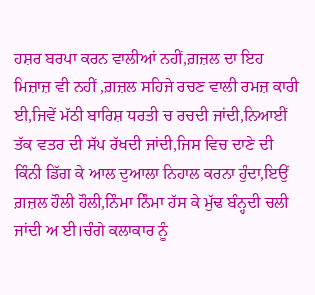ਹਸ਼ਰ ਬਰਪਾ ਕਰਨ ਵਾਲੀਆਂ ਨਹੀਂ,ਗ਼ਜ਼ਲ ਦਾ ਇਹ ਮਿਜ਼ਾਜ਼ ਵੀ ਨਹੀਂ ,ਗ਼ਜ਼ਲ ਸਹਿਜੇ ਰਚਣ ਵਾਲੀ ਰਮਜ਼ ਕਾਰੀ ਈ,ਜਿਵੇਂ ਮੱਠੀ ਬਾਰਿਸ਼ ਧਰਤੀ ਚ ਰਚਦੀ ਜਾਂਦੀ,ਨਿਆਈਂ ਤੱਕ ਵਤਰ ਦੀ ਸੱਪ ਰੱਖਦੀ ਜਾਂਦੀ,ਜਿਸ ਵਿਚ ਦਾਣੇ ਦੀ ਕਿੰਨੀ ਡਿੱਗ ਕੇ ਆਲ ਦੁਆਲਾ ਨਿਹਾਲ ਕਰਨਾ ਹੁੰਦਾ,ਇਉਂ ਗ਼ਜ਼ਲ ਹੌਲੀ ਹੌਲੀ,ਨਿੰਮਾ ਨਿੰਮਾ ਹੱਸ ਕੇ ਮੁੱਢ ਬੰਨ੍ਹਦੀ ਚਲੀ ਜਾਂਦੀ ਅ ਈ।ਚੰਗੇ ਕਲਾਕਾਰ ਨੂੰ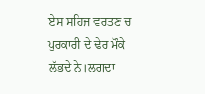ਏਸ ਸਹਿਜ ਵਰਤਣ ਚ ਪੁਰਕਾਰੀ ਦੇ ਢੇਰ ਮੌਕੇ ਲੱਭਦੇ ਨੇ।ਲਗਦਾ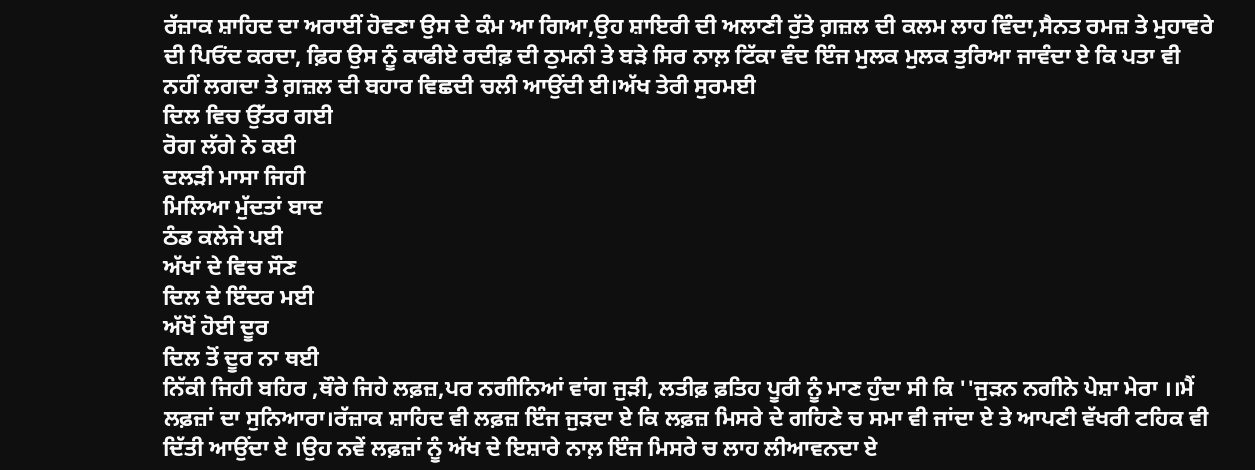ਰੱਜ਼ਾਕ ਸ਼ਾਹਿਦ ਦਾ ਅਰਾਈਂ ਹੋਵਣਾ ਉਸ ਦੇ ਕੰਮ ਆ ਗਿਆ,ਉਹ ਸ਼ਾਇਰੀ ਦੀ ਅਲਾਣੀ ਰੁੱਤੇ ਗ਼ਜ਼ਲ ਦੀ ਕਲਮ ਲਾਹ ਵਿੰਦਾ,ਸੈਨਤ ਰਮਜ਼ ਤੇ ਮੁਹਾਵਰੇ ਦੀ ਪਿਓਂਦ ਕਰਦਾ, ਫ਼ਿਰ ਉਸ ਨੂੰ ਕਾਫੀਏ ਰਦੀਫ਼ ਦੀ ਠੁਮਨੀ ਤੇ ਬੜੇ ਸਿਰ ਨਾਲ਼ ਟਿੱਕਾ ਵੰਦ ਇੰਜ ਮੁਲਕ ਮੁਲਕ ਤੁਰਿਆ ਜਾਵੰਦਾ ਏ ਕਿ ਪਤਾ ਵੀ ਨਹੀਂ ਲਗਦਾ ਤੇ ਗ਼ਜ਼ਲ ਦੀ ਬਹਾਰ ਵਿਛਦੀ ਚਲੀ ਆਉਂਦੀ ਈ।ਅੱਖ ਤੇਰੀ ਸੁਰਮਈ
ਦਿਲ ਵਿਚ ਉੱਤਰ ਗਈ
ਰੋਗ ਲੱਗੇ ਨੇ ਕਈ
ਦਲੜੀ ਮਾਸਾ ਜਿਹੀ
ਮਿਲਿਆ ਮੁੱਦਤਾਂ ਬਾਦ
ਠੰਡ ਕਲੇਜੇ ਪਈ
ਅੱਖਾਂ ਦੇ ਵਿਚ ਸੌਣ
ਦਿਲ ਦੇ ਇੰਦਰ ਮਈ
ਅੱਖੋਂ ਹੋਈ ਦੂਰ
ਦਿਲ ਤੋਂ ਦੂਰ ਨਾ ਥਈ
ਨਿੱਕੀ ਜਿਹੀ ਬਹਿਰ ,ਥੌਰੇ ਜਿਹੇ ਲਫ਼ਜ਼,ਪਰ ਨਗੀਨਿਆਂ ਵਾਂਗ ਜੁੜੀ, ਲਤੀਫ਼ ਫ਼ਤਿਹ ਪੂਰੀ ਨੂੰ ਮਾਣ ਹੁੰਦਾ ਸੀ ਕਿ ''ਜੁੜਨ ਨਗੀਨੇ ਪੇਸ਼ਾ ਮੇਰਾ ।।ਮੈਂ ਲਫ਼ਜ਼ਾਂ ਦਾ ਸੁਨਿਆਰਾ।ਰੱਜ਼ਾਕ ਸ਼ਾਹਿਦ ਵੀ ਲਫ਼ਜ਼ ਇੰਜ ਜੁੜਦਾ ਏ ਕਿ ਲਫ਼ਜ਼ ਮਿਸਰੇ ਦੇ ਗਹਿਣੇ ਚ ਸਮਾ ਵੀ ਜਾਂਦਾ ਏ ਤੇ ਆਪਣੀ ਵੱਖਰੀ ਟਹਿਕ ਵੀ ਦਿੱਤੀ ਆਉਂਦਾ ਏ ।ਉਹ ਨਵੇਂ ਲਫ਼ਜ਼ਾਂ ਨੂੰ ਅੱਖ ਦੇ ਇਸ਼ਾਰੇ ਨਾਲ਼ ਇੰਜ ਮਿਸਰੇ ਚ ਲਾਹ ਲੀਆਵਨਦਾ ਏ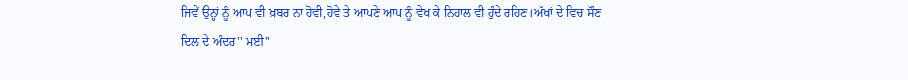ਜਿਵੇਂ ਉਨ੍ਹਾਂ ਨੂੰ ਆਪ ਵੀ ਖ਼ਬਰ ਨਾ ਹੋਵੀ,ਹੋਵੇ ਤੇ ਆਪਣੇ ਆਪ ਨੂੰ ਵੇਖ ਕੇ ਨਿਹਾਲ ਵੀ ਹੁੰਦੇ ਰਹਿਣ।ਅੱਖਾਂ ਦੇ ਵਿਚ ਸੌਣ
ਦਿਲ ਦੇ ਅੰਦਰ'' ਮਈ''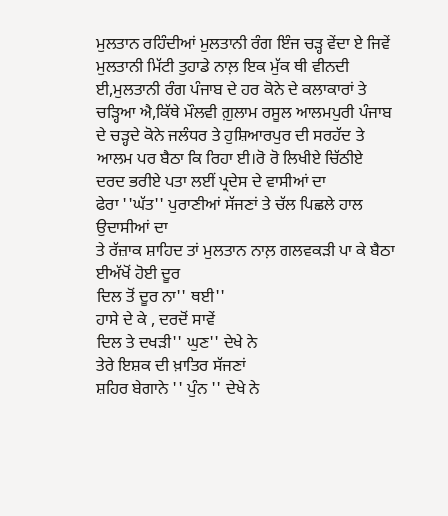ਮੁਲਤਾਨ ਰਹਿੰਦੀਆਂ ਮੁਲਤਾਨੀ ਰੰਗ ਇੰਜ ਚੜ੍ਹ ਵੇਂਦਾ ਏ ਜਿਵੇਂ ਮੁਲਤਾਨੀ ਮਿੱਟੀ ਤੁਹਾਡੇ ਨਾਲ਼ ਇਕ ਮੁੱਕ ਥੀ ਵੀਨਦੀ ਈ,ਮੁਲਤਾਨੀ ਰੰਗ ਪੰਜਾਬ ਦੇ ਹਰ ਕੋਨੇ ਦੇ ਕਲਾਕਾਰਾਂ ਤੇ ਚੜ੍ਹਿਆ ਐ,ਕਿੱਥੇ ਮੌਲਵੀ ਗ਼ੁਲਾਮ ਰਸੂਲ ਆਲਮਪੁਰੀ ਪੰਜਾਬ ਦੇ ਚੜ੍ਹਦੇ ਕੋਨੇ ਜਲੰਧਰ ਤੇ ਹੁਸ਼ਿਆਰਪੁਰ ਦੀ ਸਰਹੱਦ ਤੇ ਆਲਮ ਪਰ ਬੈਠਾ ਕਿ ਰਿਹਾ ਈ।ਰੋ ਰੋ ਲਿਖੀਏ ਚਿੱਠੀਏ ਦਰਦ ਭਰੀਏ ਪਤਾ ਲਈਂ ਪ੍ਰਦੇਸ ਦੇ ਵਾਸੀਆਂ ਦਾ
ਫੇਰਾ ''ਘੱਤ'' ਪੁਰਾਣੀਆਂ ਸੱਜਣਾਂ ਤੇ ਚੱਲ ਪਿਛਲੇ ਹਾਲ ਉਦਾਸੀਆਂ ਦਾ
ਤੇ ਰੱਜ਼ਾਕ ਸ਼ਾਹਿਦ ਤਾਂ ਮੁਲਤਾਨ ਨਾਲ਼ ਗਲਵਕੜੀ ਪਾ ਕੇ ਬੈਠਾ ਈਅੱਖੋਂ ਹੋਈ ਦੂਰ
ਦਿਲ ਤੋਂ ਦੂਰ ਨਾ'' ਥਈ''
ਹਾਸੇ ਦੇ ਕੇ , ਦਰਦੋਂ ਸਾਵੇਂ
ਦਿਲ ਤੇ ਦਖੜੀ'' ਘੁਣ'' ਦੇਖੇ ਨੇ
ਤੇਰੇ ਇਸ਼ਕ ਦੀ ਖ਼ਾਤਿਰ ਸੱਜਣਾਂ
ਸ਼ਹਿਰ ਬੇਗਾਨੇ '' ਪੁੰਨ '' ਦੇਖੇ ਨੇ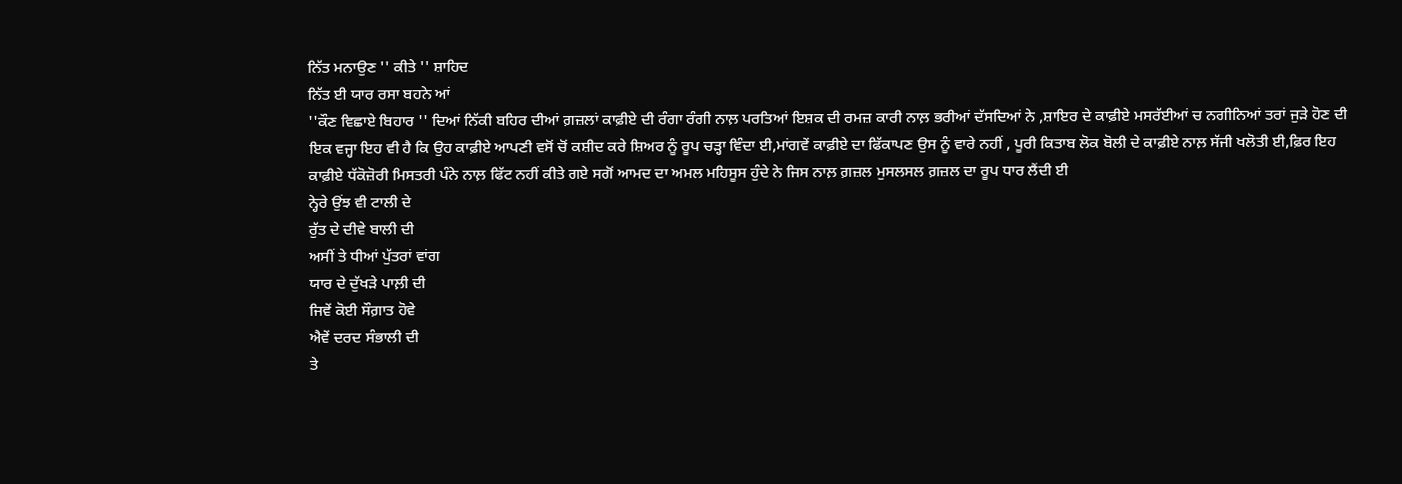ਨਿੱਤ ਮਨਾਉਣ '' ਕੀਤੇ '' ਸ਼ਾਹਿਦ
ਨਿੱਤ ਈ ਯਾਰ ਰਸਾ ਬਹਨੇ ਆਂ
''ਕੌਣ ਵਿਛਾਏ ਬਿਹਾਰ '' ਦਿਆਂ ਨਿੱਕੀ ਬਹਿਰ ਦੀਆਂ ਗ਼ਜ਼ਲਾਂ ਕਾਫ਼ੀਏ ਦੀ ਰੰਗਾ ਰੰਗੀ ਨਾਲ਼ ਪਰਤਿਆਂ ਇਸ਼ਕ ਦੀ ਰਮਜ਼ ਕਾਰੀ ਨਾਲ਼ ਭਰੀਆਂ ਦੱਸਦਿਆਂ ਨੇ ,ਸ਼ਾਇਰ ਦੇ ਕਾਫ਼ੀਏ ਮਸਰੱਈਆਂ ਚ ਨਗੀਨਿਆਂ ਤਰਾਂ ਜੁੜੇ ਹੋਣ ਦੀ ਇਕ ਵਜ੍ਹਾ ਇਹ ਵੀ ਹੈ ਕਿ ਉਹ ਕਾਫ਼ੀਏ ਆਪਣੀ ਵਸੋਂ ਚੋਂ ਕਸ਼ੀਦ ਕਰੇ ਸ਼ਿਅਰ ਨੂੰ ਰੂਪ ਚੜ੍ਹਾ ਵਿੰਦਾ ਈ,ਮਾਂਗਵੇਂ ਕਾਫ਼ੀਏ ਦਾ ਫਿੱਕਾਪਣ ਉਸ ਨੂੰ ਵਾਰੇ ਨਹੀਂ , ਪੂਰੀ ਕਿਤਾਬ ਲੋਕ ਬੋਲੀ ਦੇ ਕਾਫ਼ੀਏ ਨਾਲ਼ ਸੱਜੀ ਖਲੋਤੀ ਈ,ਫ਼ਿਰ ਇਹ ਕਾਫ਼ੀਏ ਧੱਕੋਜ਼ੋਰੀ ਮਿਸਤਰੀ ਪੰਨੇ ਨਾਲ਼ ਫਿੱਟ ਨਹੀਂ ਕੀਤੇ ਗਏ ਸਗੋਂ ਆਮਦ ਦਾ ਅਮਲ ਮਹਿਸੂਸ ਹੁੰਦੇ ਨੇ ਜਿਸ ਨਾਲ਼ ਗ਼ਜ਼ਲ ਮੁਸਲਸਲ ਗ਼ਜ਼ਲ ਦਾ ਰੂਪ ਧਾਰ ਲੈਂਦੀ ਈ
ਨ੍ਹੇਰੇ ਉਂਝ ਵੀ ਟਾਲੀ ਦੇ
ਰੁੱਤ ਦੇ ਦੀਵੇ ਬਾਲੀ ਦੀ
ਅਸੀਂ ਤੇ ਧੀਆਂ ਪੁੱਤਰਾਂ ਵਾਂਗ
ਯਾਰ ਦੇ ਦੁੱਖੜੇ ਪਾਲ਼ੀ ਦੀ
ਜਿਵੇਂ ਕੋਈ ਸੌਗ਼ਾਤ ਹੋਵੇ
ਐਵੇਂ ਦਰਦ ਸੰਭਾਲੀ ਦੀ
ਤੇ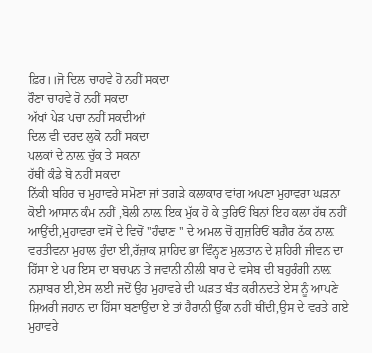ਫ਼ਿਰ।।ਜੋ ਦਿਲ ਚਾਹਵੇ ਹੋ ਨਹੀਂ ਸਕਦਾ
ਰੌਣਾ ਚਾਹਵੇ ਰੋ ਨਹੀਂ ਸਕਦਾ
ਅੱਖਾਂ ਪੇੜ ਪਚਾ ਨਹੀਂ ਸਕਦੀਆਂ
ਦਿਲ ਵੀ ਦਰਦ ਲੁਕੋ ਨਹੀਂ ਸਕਦਾ
ਪਲਕਾਂ ਦੇ ਨਾਲ਼ ਚੁੱਕ ਤੇ ਸਕਨਾ
ਹੱਥੀਂ ਕੰਡੇ ਬੋ ਨਹੀਂ ਸਕਦਾ
ਨਿੱਕੀ ਬਹਿਰ ਚ ਮੁਹਾਵਰੇ ਸਮੋਣਾ ਜਾਂ ਤਗੜੇ ਕਲਾਕਾਰ ਵਾਂਗ ਅਪਣਾ ਮੁਹਾਵਰਾ ਘੜਨਾ ਕੋਈ ਆਸਾਨ ਕੰਮ ਨਹੀਂ ,ਬੋਲੀ ਨਾਲ਼ ਇਕ ਮੁੱਕ ਹੋ ਕੇ ਤੁਰਿਓਂ ਬਿਨਾਂ ਇਹ ਕਲਾ ਹੱਥ ਨਹੀਂ ਆਉਂਦੀ,ਮੁਹਾਵਰਾ ਵਸੋਂ ਦੇ ਵਿਚੋਂ ''ਹੰਢਾਣ '' ਦੇ ਅਮਲ ਚੋਂ ਗੁਜ਼ਰਿਓਂ ਬਗ਼ੈਰ ਠੱਕ ਨਾਲ਼ ਵਰਤੀਵਨਾ ਮੁਹਾਲ ਹੁੰਦਾ ਈ,ਰੱਜ਼ਾਕ ਸ਼ਾਹਿਦ ਭਾ ਵਿੰਨ੍ਹਣ ਮੁਲਤਾਨ ਦੇ ਸ਼ਹਿਰੀ ਜੀਵਨ ਦਾ ਹਿੱਸਾ ਏ ਪਰ ਇਸ ਦਾ ਬਚਪਨ ਤੇ ਜਵਾਨੀ ਨੀਲੀ ਬਾਰ ਦੇ ਵਸੇਬ ਦੀ ਬਹੁਰੰਗੀ ਨਾਲ਼ ਨਸ਼ਾਬਰ ਈ,ਏਸ ਲਈ ਜਦੋਂ ਉਹ ਮੁਹਾਵਰੇ ਦੀ ਘੜਤ ਬੰਤ ਕਰੀਨਦਤੇ ਏਸ ਨੂੰ ਆਪਣੇ ਸ਼ਿਅਰੀ ਜਹਾਨ ਦਾ ਹਿੱਸਾ ਬਣਾਉਂਦਾ ਏ ਤਾਂ ਹੈਰਾਨੀ ਉੱਕਾ ਨਹੀਂ ਥੀਂਦੀ,ਉਸ ਦੇ ਵਰਤੇ ਗਏ ਮੁਹਾਵਰੇ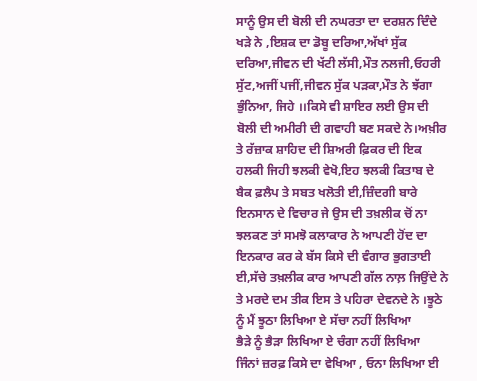ਸਾਨੂੰ ਉਸ ਦੀ ਬੋਲੀ ਦੀ ਨਘਰਤਾ ਦਾ ਦਰਸ਼ਨ ਦਿੰਦੇ ਖੜੇ ਨੇ ,ਇਸ਼ਕ ਦਾ ਡੋਬੂ ਦਰਿਆ,ਅੱਖਾਂ ਸੁੱਕ ਦਰਿਆ,ਜੀਵਨ ਦੀ ਖੱਟੀ ਲੱਸੀ,ਮੌਤ ਨਲਜੀ,ਓਹਰੀ ਸੁੱਟ,ਅਜੀਂ ਪਜੀਂ,ਜੀਵਨ ਸੁੱਕ ਪੜਕਾ,ਮੌਤ ਨੇ ਝੱਗਾ ਭੁੰਨਿਆ, ਜਿਹੇ ।।ਕਿਸੇ ਵੀ ਸ਼ਾਇਰ ਲਈ ਉਸ ਦੀ ਬੋਲੀ ਦੀ ਅਮੀਰੀ ਦੀ ਗਵਾਹੀ ਬਣ ਸਕਦੇ ਨੇ।ਅਖ਼ੀਰ ਤੇ ਰੱਜ਼ਾਕ ਸ਼ਾਹਿਦ ਦੀ ਸ਼ਿਅਰੀ ਫ਼ਿਕਰ ਦੀ ਇਕ ਹਲਕੀ ਜਿਹੀ ਝਲਕੀ ਵੇਖੋ,ਇਹ ਝਲਕੀ ਕਿਤਾਬ ਦੇ ਬੈਕ ਫ਼ਲੈਪ ਤੇ ਸਬਤ ਖਲੋਤੀ ਈ,ਜ਼ਿੰਦਗੀ ਬਾਰੇ ਇਨਸਾਨ ਦੇ ਵਿਚਾਰ ਜੇ ਉਸ ਦੀ ਤਖ਼ਲੀਕ ਚੋਂ ਨਾ ਝਲਕਣ ਤਾਂ ਸਮਝੋ ਕਲਾਕਾਰ ਨੇ ਆਪਣੀ ਹੋਂਦ ਦਾ ਇਨਕਾਰ ਕਰ ਕੇ ਬੱਸ ਕਿਸੇ ਦੀ ਵੰਗਾਰ ਭੁਗਤਾਈ ਈ,ਸੱਚੇ ਤਖ਼ਲੀਕ ਕਾਰ ਆਪਣੀ ਗੱਲ ਨਾਲ਼ ਜਿਉਂਦੇ ਨੇ ਤੇ ਮਰਦੇ ਦਮ ਤੀਕ ਇਸ ਤੇ ਪਹਿਰਾ ਦੇਵਨਦੇ ਨੇ ।ਝੂਠੇ ਨੂੰ ਮੈਂ ਝੂਠਾ ਲਿਖਿਆ ਏ ਸੱਚਾ ਨਹੀਂ ਲਿਖਿਆ
ਭੈੜੇ ਨੂੰ ਭੈੜਾ ਲਿਖਿਆ ਏ ਚੰਗਾ ਨਹੀਂ ਲਿਖਿਆ
ਜਿੰਨਾਂ ਜ਼ਰਫ਼ ਕਿਸੇ ਦਾ ਵੇਖਿਆ , ਓਨਾ ਲਿਖਿਆ ਈ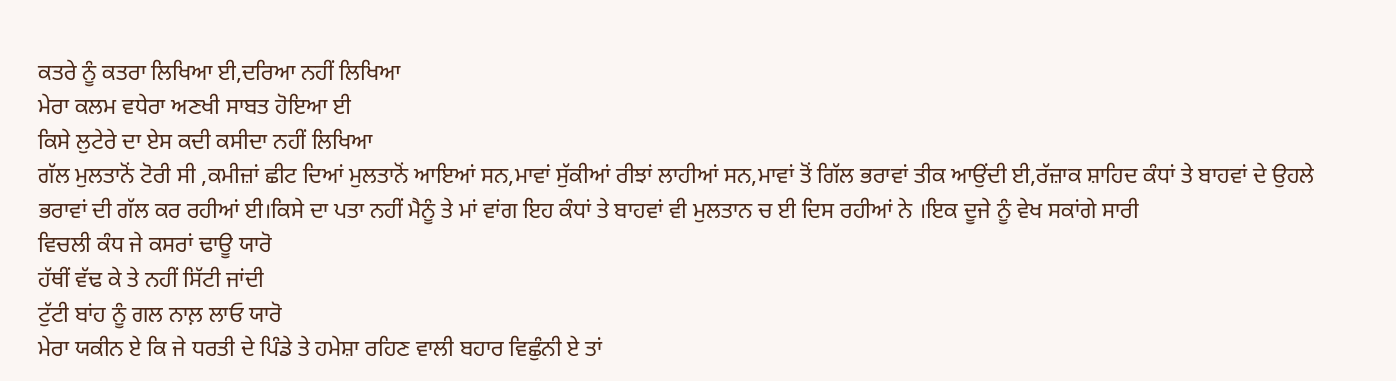ਕਤਰੇ ਨੂੰ ਕਤਰਾ ਲਿਖਿਆ ਈ,ਦਰਿਆ ਨਹੀਂ ਲਿਖਿਆ
ਮੇਰਾ ਕਲਮ ਵਧੇਰਾ ਅਣਖੀ ਸਾਬਤ ਹੋਇਆ ਈ
ਕਿਸੇ ਲੁਟੇਰੇ ਦਾ ਏਸ ਕਦੀ ਕਸੀਦਾ ਨਹੀਂ ਲਿਖਿਆ
ਗੱਲ ਮੁਲਤਾਨੋਂ ਟੋਰੀ ਸੀ ,ਕਮੀਜ਼ਾਂ ਛੀਟ ਦਿਆਂ ਮੁਲਤਾਨੋਂ ਆਇਆਂ ਸਨ,ਮਾਵਾਂ ਸੁੱਕੀਆਂ ਰੀਝਾਂ ਲਾਹੀਆਂ ਸਨ,ਮਾਵਾਂ ਤੋਂ ਗਿੱਲ ਭਰਾਵਾਂ ਤੀਕ ਆਉਂਦੀ ਈ,ਰੱਜ਼ਾਕ ਸ਼ਾਹਿਦ ਕੰਧਾਂ ਤੇ ਬਾਹਵਾਂ ਦੇ ਉਹਲੇ ਭਰਾਵਾਂ ਦੀ ਗੱਲ ਕਰ ਰਹੀਆਂ ਈ।ਕਿਸੇ ਦਾ ਪਤਾ ਨਹੀਂ ਮੈਨੂੰ ਤੇ ਮਾਂ ਵਾਂਗ ਇਹ ਕੰਧਾਂ ਤੇ ਬਾਹਵਾਂ ਵੀ ਮੁਲਤਾਨ ਚ ਈ ਦਿਸ ਰਹੀਆਂ ਨੇ ।ਇਕ ਦੂਜੇ ਨੂੰ ਵੇਖ ਸਕਾਂਗੇ ਸਾਰੀ
ਵਿਚਲੀ ਕੰਧ ਜੇ ਕਸਰਾਂ ਢਾਊ ਯਾਰੋ
ਹੱਥੀਂ ਵੱਢ ਕੇ ਤੇ ਨਹੀਂ ਸਿੱਟੀ ਜਾਂਦੀ
ਟੁੱਟੀ ਬਾਂਹ ਨੂੰ ਗਲ ਨਾਲ਼ ਲਾਓ ਯਾਰੋ
ਮੇਰਾ ਯਕੀਨ ਏ ਕਿ ਜੇ ਧਰਤੀ ਦੇ ਪਿੰਡੇ ਤੇ ਹਮੇਸ਼ਾ ਰਹਿਣ ਵਾਲੀ ਬਹਾਰ ਵਿਛੁੰਨੀ ਏ ਤਾਂ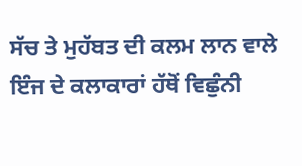ਸੱਚ ਤੇ ਮੁਹੱਬਤ ਦੀ ਕਲਮ ਲਾਨ ਵਾਲੇ ਇੰਜ ਦੇ ਕਲਾਕਾਰਾਂ ਹੱਥੋਂ ਵਿਛੁੰਨੀ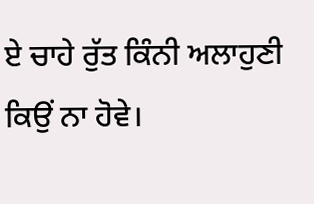ਏ ਚਾਹੇ ਰੁੱਤ ਕਿੰਨੀ ਅਲਾਹੁਣੀ ਕਿਉਂ ਨਾ ਹੋਵੇ।